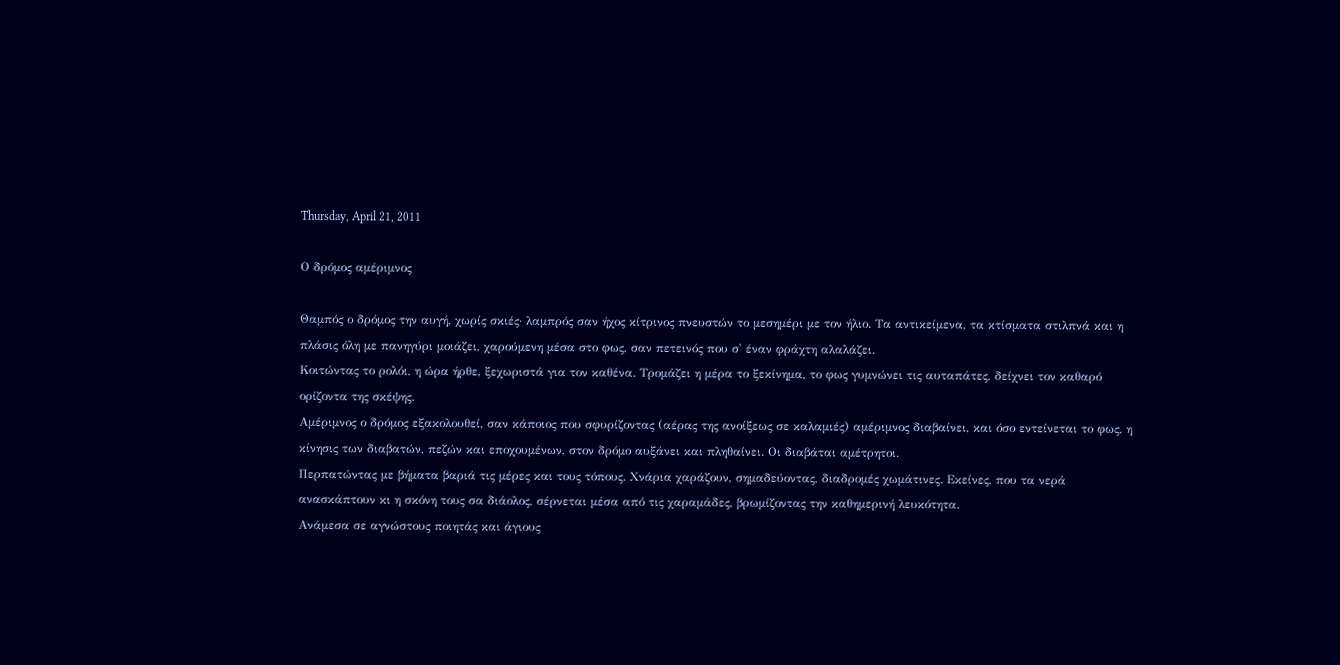Thursday, April 21, 2011

Ο δρόμος αμέριμνος

Θαμπός ο δρόμος την αυγή, χωρίς σκιές· λαμπρός σαν ήχος κίτρινος πνευστών το μεσημέρι με τον ήλιο. Tα αντικείμενα, τα κτίσματα στιλπνά και η πλάσις όλη με πανηγύρι μοιάζει, χαρούμενη μέσα στο φως, σαν πετεινός που σ' έναν φράχτη αλαλάζει.
Κοιτώντας το ρολόι, η ώρα ήρθε, ξεχωριστά για τον καθένα. Τρομάζει η μέρα το ξεκίνημα, το φως γυμνώνει τις αυταπάτες, δείχνει τον καθαρό ορίζοντα της σκέψης.
Aμέριμνος ο δρόμος εξακολουθεί, σαν κάποιος που σφυρίζοντας (αέρας της ανοίξεως σε καλαμιές) αμέριμνος διαβαίνει, και όσο εντείνεται το φως, η κίνησις των διαβατών, πεζών και εποχουμένων, στον δρόμο αυξάνει και πληθαίνει. Οι διαβάται αμέτρητοι.
Περπατώντας με βήματα βαριά τις μέρες και τους τόπους. Χνάρια χαράζουν, σημαδεύοντας, διαδρομές χωμάτινες. Εκείνες, που τα νερά ανασκάπτουν κι η σκόνη τους σα διάολος, σέρνεται μέσα από τις χαραμάδες, βρωμίζοντας την καθημερινή λευκότητα.
Ανάμεσα σε αγνώστους ποιητάς και άγιους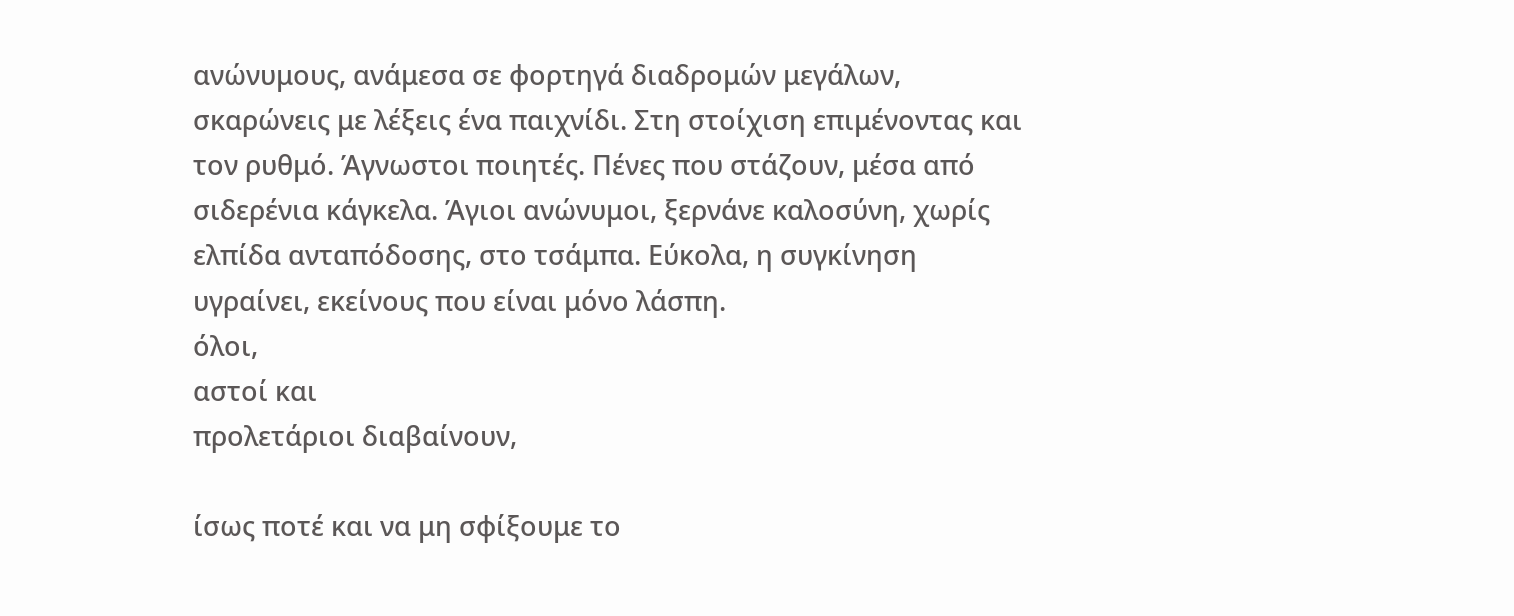ανώνυμους, ανάμεσα σε φορτηγά διαδρομών μεγάλων,
σκαρώνεις με λέξεις ένα παιχνίδι. Στη στοίχιση επιμένοντας και τον ρυθμό. Άγνωστοι ποιητές. Πένες που στάζουν, μέσα από σιδερένια κάγκελα. Άγιοι ανώνυμοι, ξερνάνε καλοσύνη, χωρίς ελπίδα ανταπόδοσης, στο τσάμπα. Εύκολα, η συγκίνηση υγραίνει, εκείνους που είναι μόνο λάσπη.
όλοι,
αστοί και
προλετάριοι διαβαίνουν,

ίσως ποτέ και να μη σφίξουμε το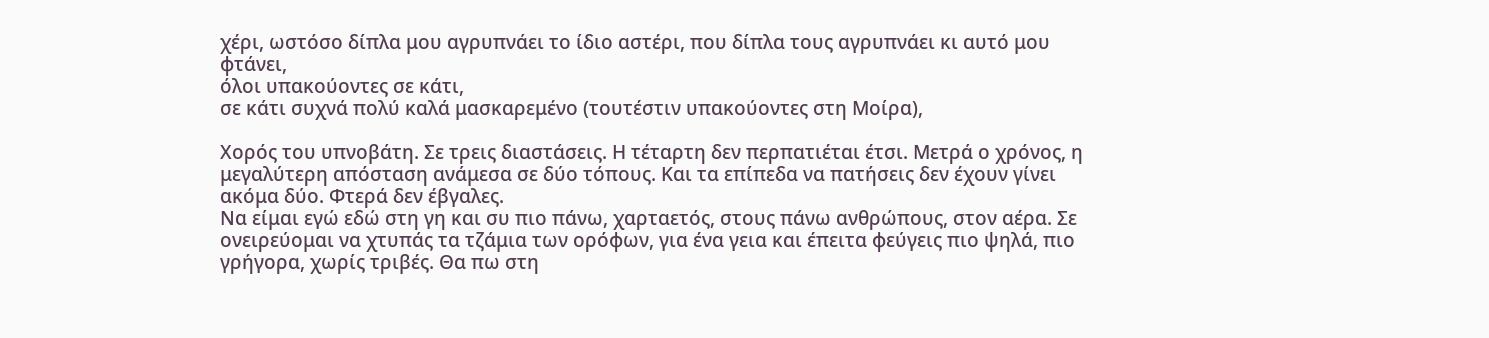χέρι, ωστόσο δίπλα μου αγρυπνάει το ίδιο αστέρι, που δίπλα τους αγρυπνάει κι αυτό μου φτάνει,
όλοι υπακούοντες σε κάτι,
σε κάτι συχνά πολύ καλά μασκαρεμένο (τουτέστιν υπακούοντες στη Μοίρα),

Χορός του υπνοβάτη. Σε τρεις διαστάσεις. Η τέταρτη δεν περπατιέται έτσι. Μετρά ο χρόνος, η μεγαλύτερη απόσταση ανάμεσα σε δύο τόπους. Και τα επίπεδα να πατήσεις δεν έχουν γίνει ακόμα δύο. Φτερά δεν έβγαλες.
Να είμαι εγώ εδώ στη γη και συ πιο πάνω, χαρταετός, στους πάνω ανθρώπους, στον αέρα. Σε ονειρεύομαι να χτυπάς τα τζάμια των ορόφων, για ένα γεια και έπειτα φεύγεις πιο ψηλά, πιο γρήγορα, χωρίς τριβές. Θα πω στη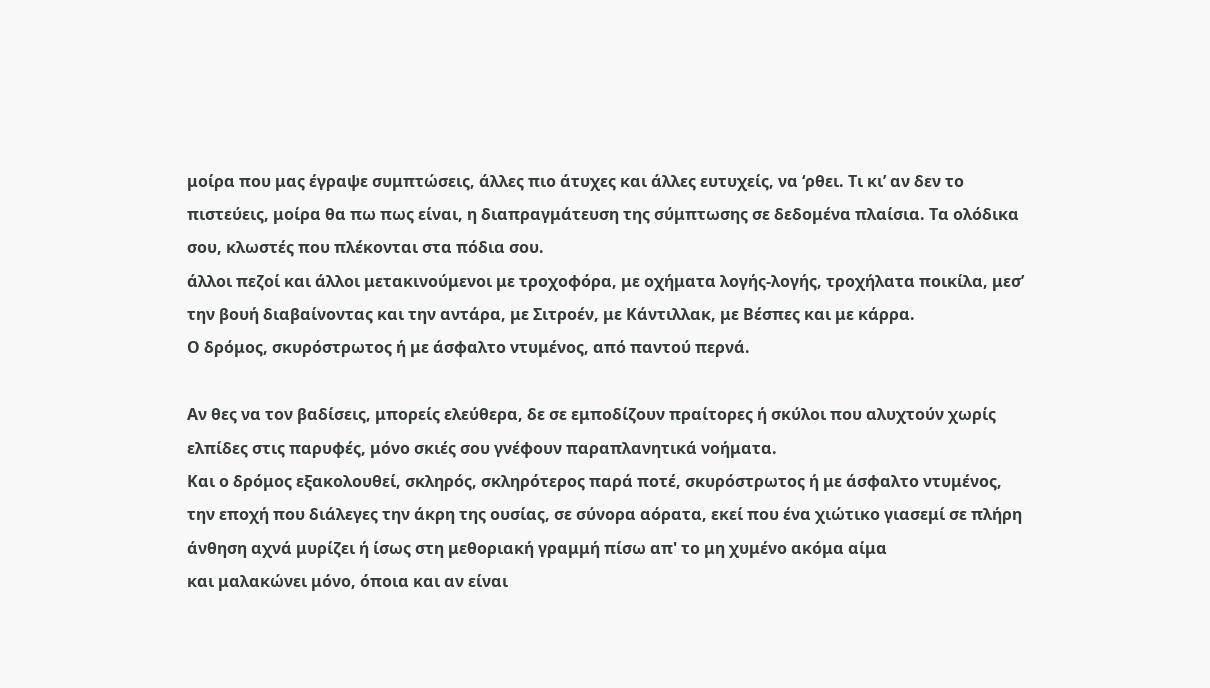μοίρα που μας έγραψε συμπτώσεις, άλλες πιο άτυχες και άλλες ευτυχείς, να ‘ρθει. Τι κι’ αν δεν το πιστεύεις, μοίρα θα πω πως είναι, η διαπραγμάτευση της σύμπτωσης σε δεδομένα πλαίσια. Τα ολόδικα σου, κλωστές που πλέκονται στα πόδια σου.
άλλοι πεζοί και άλλοι μετακινούμενοι με τροχοφόρα, με οχήματα λογής-λογής, τροχήλατα ποικίλα, μεσ’ την βουή διαβαίνοντας και την αντάρα, με Σιτροέν, με Κάντιλλακ, με Βέσπες και με κάρρα.
Ο δρόμος, σκυρόστρωτος ή με άσφαλτο ντυμένος, από παντού περνά.

Αν θες να τον βαδίσεις, μπορείς ελεύθερα, δε σε εμποδίζουν πραίτορες ή σκύλοι που αλυχτούν χωρίς ελπίδες στις παρυφές, μόνο σκιές σου γνέφουν παραπλανητικά νοήματα.
Kαι ο δρόμος εξακολουθεί, σκληρός, σκληρότερος παρά ποτέ, σκυρόστρωτος ή με άσφαλτο ντυμένος,
την εποχή που διάλεγες την άκρη της ουσίας, σε σύνορα αόρατα, εκεί που ένα χιώτικο γιασεμί σε πλήρη άνθηση αχνά μυρίζει ή ίσως στη μεθοριακή γραμμή πίσω απ' το μη χυμένο ακόμα αίμα
και μαλακώνει μόνο, όποια και αν είναι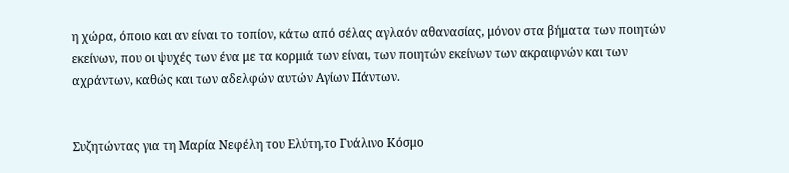η χώρα, όποιο και αν είναι το τοπίον, κάτω από σέλας αγλαόν αθανασίας, μόνον στα βήματα των ποιητών εκείνων, που οι ψυχές των ένα με τα κορμιά των είναι, των ποιητών εκείνων των ακραιφνών και των αχράντων, καθώς και των αδελφών αυτών Aγίων Πάντων.


Συζητώντας για τη Μαρία Νεφέλη του Ελύτη,το Γυάλινο Κόσμο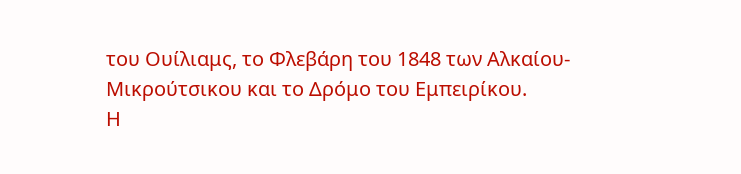του Ουίλιαμς, το Φλεβάρη του 1848 των Αλκαίου- Μικρούτσικου και το Δρόμο του Εμπειρίκου.
Η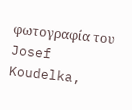φωτογραφία του Josef Koudelka,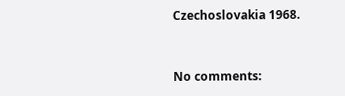Czechoslovakia 1968.


No comments: